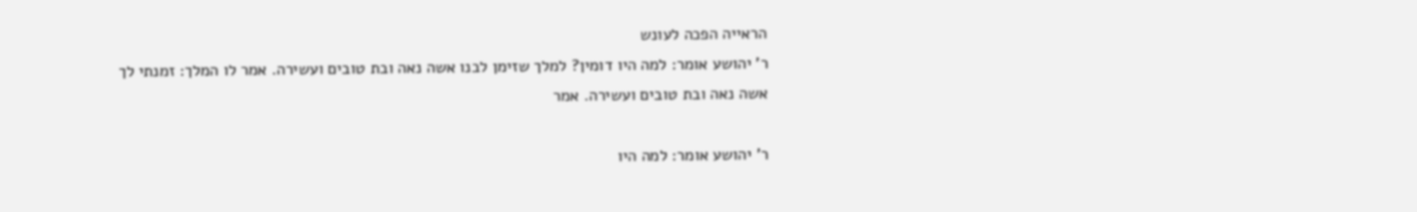הראייה הפכה לעונש
ר' יהושע אומר: למה היו דומין? למלך שזימן לבנו אשה נאה ובת טובים ועשירה. אמר לו המלך: זמנתי לך אשה נאה ובת טובים ועשירה. אמר

ר' יהושע אומר: למה היו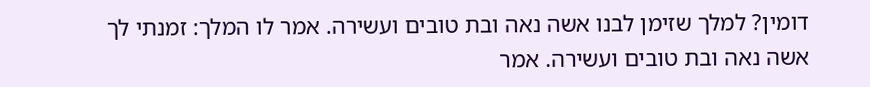דומין? למלך שזימן לבנו אשה נאה ובת טובים ועשירה. אמר לו המלך: זמנתי לך אשה נאה ובת טובים ועשירה. אמר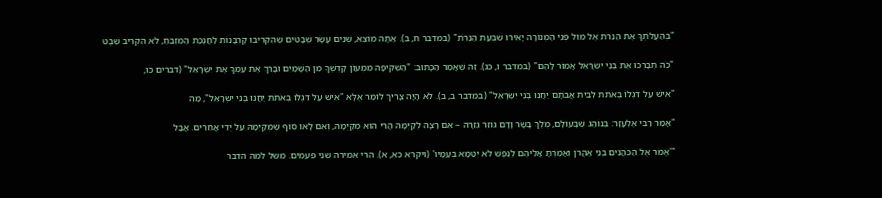"בְּהַעֲלֹתְךָ אֶת הַנֵּרֹת אֶל מוּל פְּנֵי הַמְּנוֹרָה יָאִירוּ שִׁבְעַת הַנֵּרֹת" (במדבר ח, ב). אַתָּה מוֹצֵא, שְׁנֵים עָשָׂר שְׁבָטִים שֶׁהִקְרִיבוּ קָרְבָּנוֹת לַחֲנֻכַּת הַמִּזְבֵּחַ, לֹא הִקְרִיב שֵׁבֶט

"כֹּה תְבָרְכוּ אֶת בְּנֵי יִשְׂרָאֵל אָמוֹר לָהֶם" (במדבר ו, כג). זֶה שֶׁאָמַר הַכָּתוּב: "הַשְׁקִיפָה מִמְּעוֹן קָדְשְׁךָ מִן הַשָּׁמַיִם וּבָרֵךְ אֶת עַמְּךָ אֶת יִשְׂרָאֵל" (דברים כו,

"אִישׁ עַל דִּגְלוֹ בְאֹתֹת לְבֵית אֲבֹתָם יַחֲנוּ בְּנֵי יִשְׂרָאֵל" (במדבר ב, ב). לֹא הָיָה צָרִיךְ לוֹמַר אֶלָּא "אִישׁ עַל דִּגְלוֹ בְאֹתֹת יַחֲנוּ בְּנֵי יִשְׂרָאֵל", מַה

"אָמַר רַבִּי אֶלְעָזָר: בְּנוֹהַג שֶׁבָּעוֹלָם, מֶלֶךְ בָּשָׂר וָדָם גּוֹזֵר גְּזֵרָה – אִם רָצָה לְקַיְּמָהּ הֲרֵי הוּא מְקַיְּמָהּ, וְאִם לָאו סוֹף שֶׁמְּקַיְּמָהּ עַל יְדֵי אֲחֵרִים. אֲבֲל

"'אֱמֹר אֶל הַכֹּהֲנִים בְּנֵי אַהֲרֹן וְאָמַרְתָּ אֲלֵיהֶם לְנֶפֶשׁ לֹא יִטַּמָּא בְּעַמָּיו' (ויקרא כא, א). הרי אמירה שני פעמים. משל למה הדבר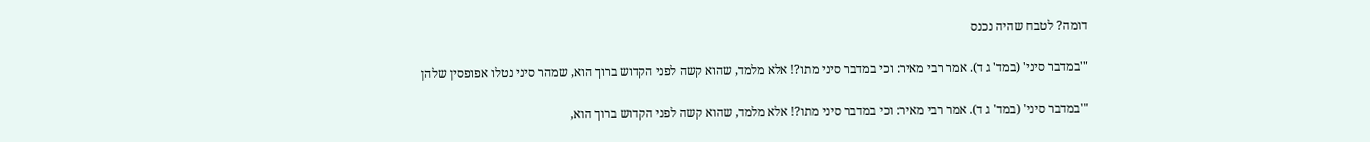דומה? לטבח שהיה נכנס

"'במדבר סיני' (במד' ג ד). אמר רבי מאיר: וכי במדבר סיני מתו?! אלא מלמד, שהוא קשה לפני הקדוש ברוך הוא, שמהר סיני נטלו אפופסין שלהן

"'במדבר סיני' (במד' ג ד). אמר רבי מאיר: וכי במדבר סיני מתו?! אלא מלמד, שהוא קשה לפני הקדוש ברוך הוא,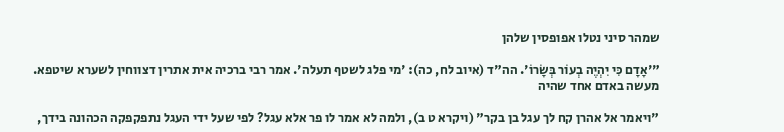שמהר סיני נטלו אפופסין שלהן

"'אָדָם כִּי יִהְיֶה בְעוֹר בְּשָׂרוֹ'. הה"ד (איוב לח, כה): 'מי פלג לשטף תעלה'. אמר רבי ברכיה אית אתרין דצווחין לשערא שיטפא. מעשה באדם אחד שהיה

"ויאמר אל אהרן קח לך עגל בן בקר" (ויקרא ט ב), ולמה לא אמר לו פר אלא עגל? לפי שעל ידי העגל נתפקפקה הכהונה בידך,